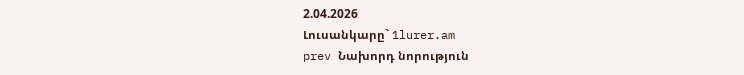2.04.2026
Լուսանկարը` 1lurer.am
prev Նախորդ նորություն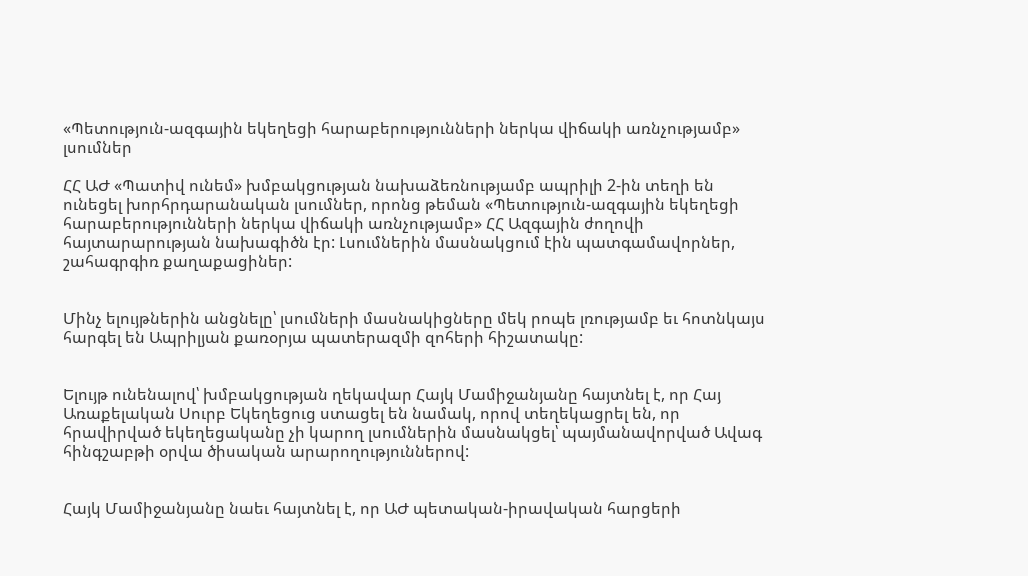«Պետություն-ազգային եկեղեցի հարաբերությունների ներկա վիճակի առնչությամբ» լսումներ

ՀՀ ԱԺ «Պատիվ ունեմ» խմբակցության նախաձեռնությամբ ապրիլի 2-ին տեղի են ունեցել խորհրդարանական լսումներ, որոնց թեման «Պետություն-ազգային եկեղեցի հարաբերությունների ներկա վիճակի առնչությամբ» ՀՀ Ազգային ժողովի հայտարարության նախագիծն էր: Լսումներին մասնակցում էին պատգամավորներ, շահագրգիռ քաղաքացիներ:


Մինչ ելույթներին անցնելը՝ լսումների մասնակիցները մեկ րոպե լռությամբ եւ հոտնկայս հարգել են Ապրիլյան քառօրյա պատերազմի զոհերի հիշատակը:


Ելույթ ունենալով՝ խմբակցության ղեկավար Հայկ Մամիջանյանը հայտնել է, որ Հայ Առաքելական Սուրբ Եկեղեցուց ստացել են նամակ, որով տեղեկացրել են, որ հրավիրված եկեղեցականը չի կարող լսումներին մասնակցել՝ պայմանավորված Ավագ հինգշաբթի օրվա ծիսական արարողություններով:


Հայկ Մամիջանյանը նաեւ հայտնել է, որ ԱԺ պետական-իրավական հարցերի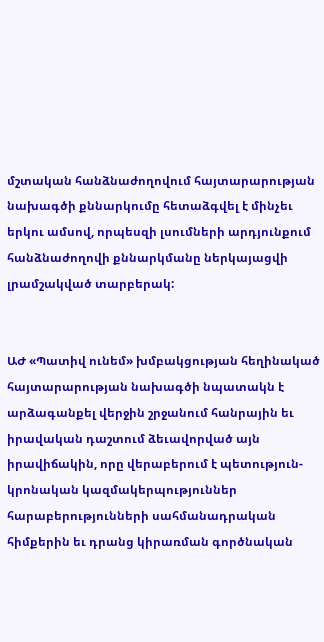մշտական հանձնաժողովում հայտարարության նախագծի քննարկումը հետաձգվել է մինչեւ երկու ամսով, որպեսզի լսումների արդյունքում հանձնաժողովի քննարկմանը ներկայացվի լրամշակված տարբերակ:


ԱԺ «Պատիվ ունեմ» խմբակցության հեղինակած հայտարարության նախագծի նպատակն է արձագանքել վերջին շրջանում հանրային եւ իրավական դաշտում ձեւավորված այն իրավիճակին, որը վերաբերում է պետություն-կրոնական կազմակերպություններ հարաբերությունների սահմանադրական հիմքերին եւ դրանց կիրառման գործնական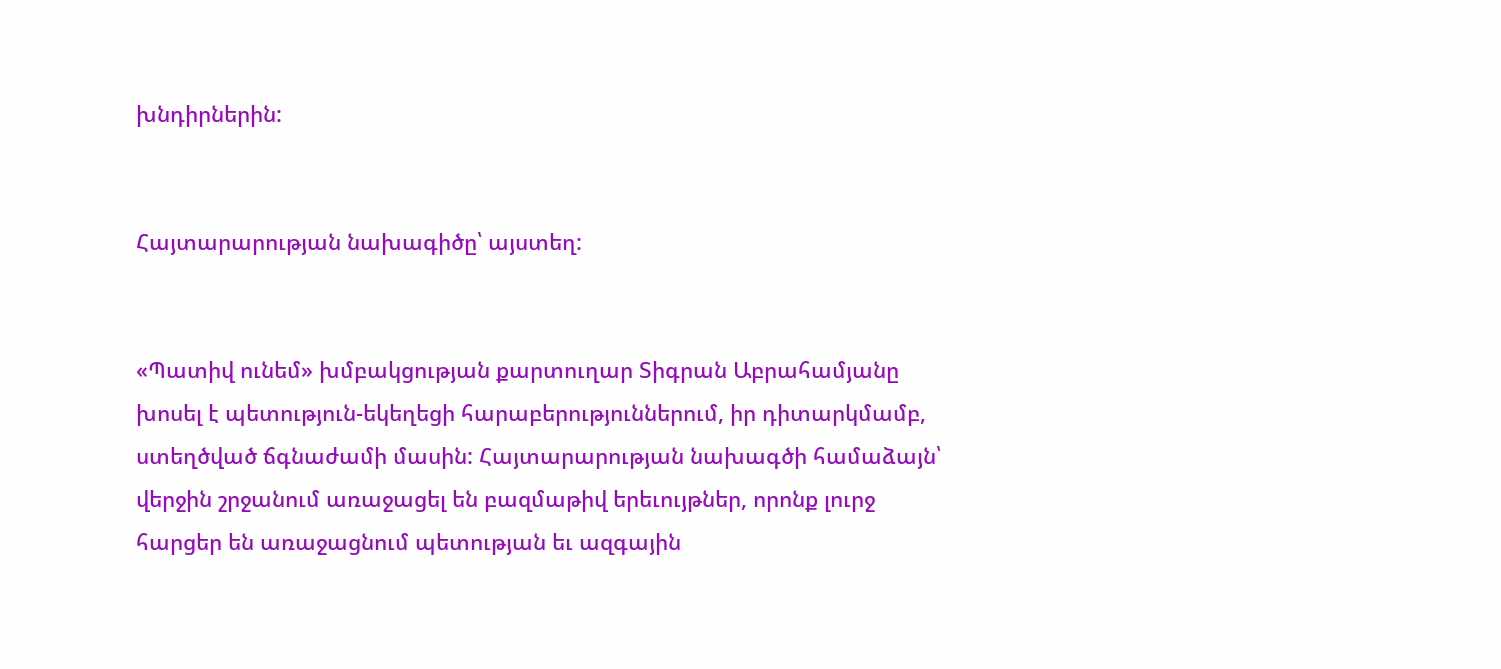խնդիրներին:


Հայտարարության նախագիծը՝ այստեղ:


«Պատիվ ունեմ» խմբակցության քարտուղար Տիգրան Աբրահամյանը խոսել է պետություն-եկեղեցի հարաբերություններում, իր դիտարկմամբ, ստեղծված ճգնաժամի մասին: Հայտարարության նախագծի համաձայն՝ վերջին շրջանում առաջացել են բազմաթիվ երեւույթներ, որոնք լուրջ հարցեր են առաջացնում պետության եւ ազգային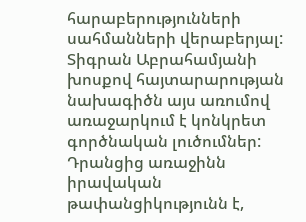հարաբերությունների սահմանների վերաբերյալ: Տիգրան Աբրահամյանի խոսքով հայտարարության նախագիծն այս առումով առաջարկում է կոնկրետ գործնական լուծումներ: Դրանցից առաջինն իրավական թափանցիկությունն է,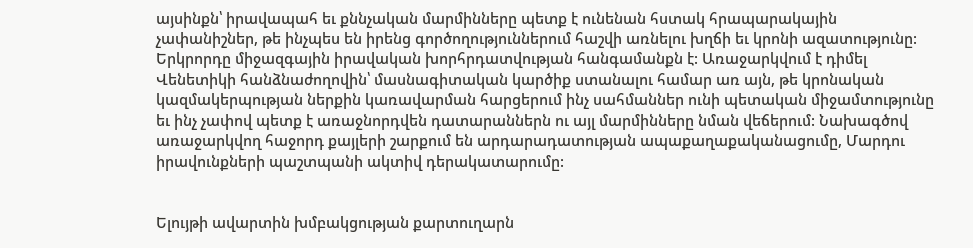այսինքն՝ իրավապահ եւ քննչական մարմինները պետք է ունենան հստակ հրապարակային չափանիշներ, թե ինչպես են իրենց գործողություններում հաշվի առնելու խղճի եւ կրոնի ազատությունը: Երկրորդը միջազգային իրավական խորհրդատվության հանգամանքն է: Առաջարկվում է դիմել Վենետիկի հանձնաժողովին՝ մասնագիտական կարծիք ստանալու համար առ այն, թե կրոնական կազմակերպության ներքին կառավարման հարցերում ինչ սահմաններ ունի պետական միջամտությունը եւ ինչ չափով պետք է առաջնորդվեն դատարաններն ու այլ մարմինները նման վեճերում: Նախագծով առաջարկվող հաջորդ քայլերի շարքում են արդարադատության ապաքաղաքականացումը, Մարդու իրավունքների պաշտպանի ակտիվ դերակատարումը:


Ելույթի ավարտին խմբակցության քարտուղարն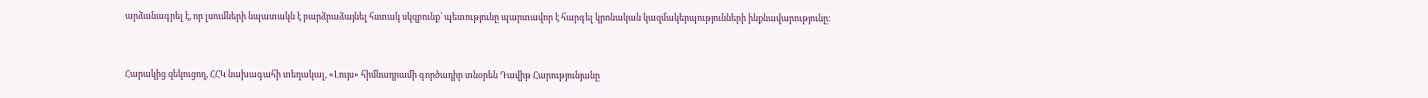արձանագրել է, որ լսումների նպատակն է բարձրաձայնել հստակ սկզբունք՝ պետությունը պարտավոր է հարգել կրոնական կազմակերպությունների ինքնավարությունը:


Հարակից զեկուցող, ՀՀԿ նախագահի տեղակալ, «Լույս» հիմնադրամի գործադիր տնօրեն Դավիթ Հարությունյանը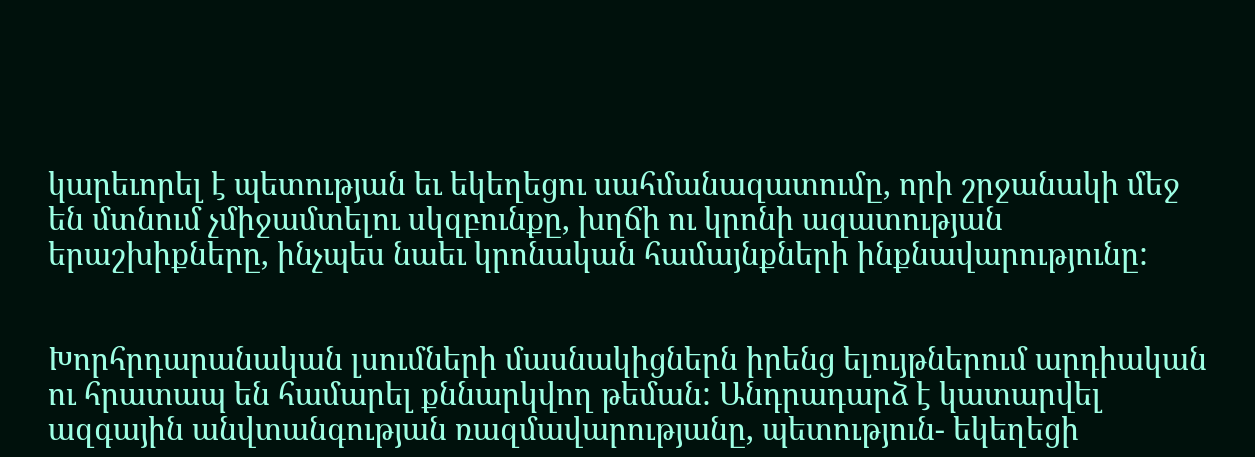կարեւորել է պետության եւ եկեղեցու սահմանազատումը, որի շրջանակի մեջ են մտնում չմիջամտելու սկզբունքը, խղճի ու կրոնի ազատության երաշխիքները, ինչպես նաեւ կրոնական համայնքների ինքնավարությունը:


Խորհրդարանական լսումների մասնակիցներն իրենց ելույթներում արդիական ու հրատապ են համարել քննարկվող թեման: Անդրադարձ է կատարվել ազգային անվտանգության ռազմավարությանը, պետություն- եկեղեցի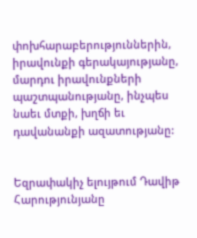փոխհարաբերություններին, իրավունքի գերակայությանը, մարդու իրավունքների պաշտպանությանը, ինչպես նաեւ մտքի, խղճի եւ դավանանքի ազատությանը:


Եզրափակիչ ելույթում Դավիթ Հարությունյանը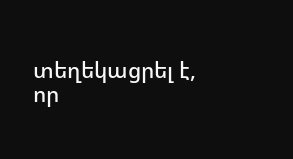տեղեկացրել է, որ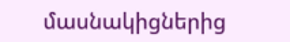մասնակիցներից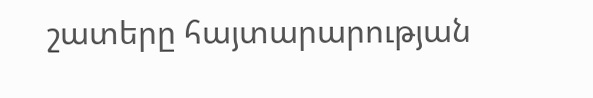շատերը հայտարարության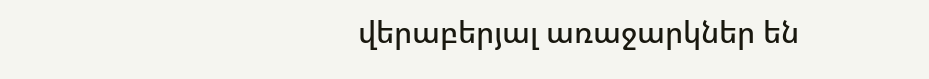վերաբերյալ առաջարկներ են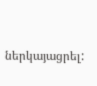ներկայացրել: